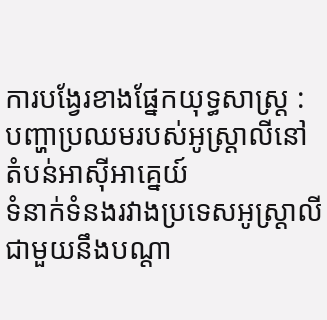ការបង្វែរខាងផ្នែកយុទ្ធសាស្ត្រ : បញ្ហាប្រឈមរបស់អូស្ត្រាលីនៅតំបន់អាស៊ីអាគ្នេយ៍
ទំនាក់ទំនងរវាងប្រទេសអូស្ត្រាលីជាមួយនឹងបណ្តា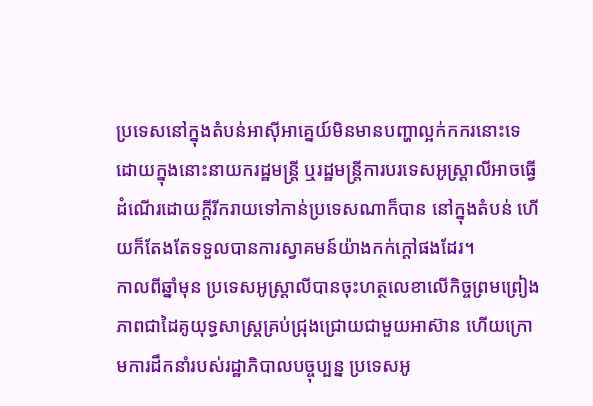ប្រទេសនៅក្នុងតំបន់អាស៊ីអាគ្នេយ៍មិនមានបញ្ហាល្អក់កករនោះទេ ដោយក្នុងនោះនាយករដ្ឋមន្ត្រី ឬរដ្ឋមន្ត្រីការបរទេសអូស្ត្រាលីអាចធ្វើដំណើរដោយក្តីរីករាយទៅកាន់ប្រទេសណាក៏បាន នៅក្នុងតំបន់ ហើយក៏តែងតែទទួលបានការស្វាគមន៍យ៉ាងកក់ក្តៅផងដែរ។
កាលពីឆ្នាំមុន ប្រទេសអូស្ត្រាលីបានចុះហត្ថលេខាលើកិច្ចព្រមព្រៀងភាពជាដៃគូយុទ្ធសាស្ត្រគ្រប់ជ្រុងជ្រោយជាមួយអាស៊ាន ហើយក្រោមការដឹកនាំរបស់រដ្ឋាភិបាលបច្ចុប្បន្ន ប្រទេសអូ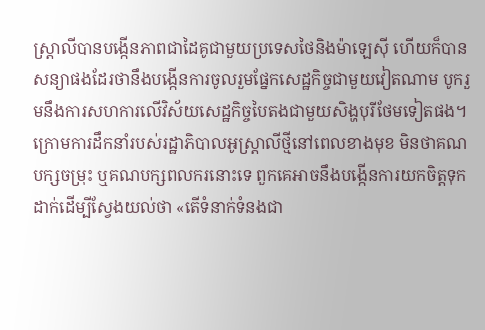ស្ត្រាលីបានបង្កើនភាពជាដៃគូជាមួយប្រទេសថៃនិងម៉ាឡេស៊ី ហើយក៏បានសន្យាផងដែរថានឹងបង្កើនការចូលរួមផ្នែកសេដ្ឋកិច្ចជាមួយវៀតណាម បូករួមនឹងការសហការលើវិស័យសេដ្ឋកិច្ចបៃតងជាមួយសិង្ហបុរីថែមទៀតផង។
ក្រោមការដឹកនាំរបស់រដ្ឋាភិបាលអូស្ត្រាលីថ្មីនៅពេលខាងមុខ មិនថាគណបក្សចម្រុះ ឬគណបក្សពលករនោះទេ ពួកគេអាចនឹងបង្កើនការយកចិត្តទុកដាក់ដើម្បីស្វែងយល់ថា «តើទំនាក់ទំនងជា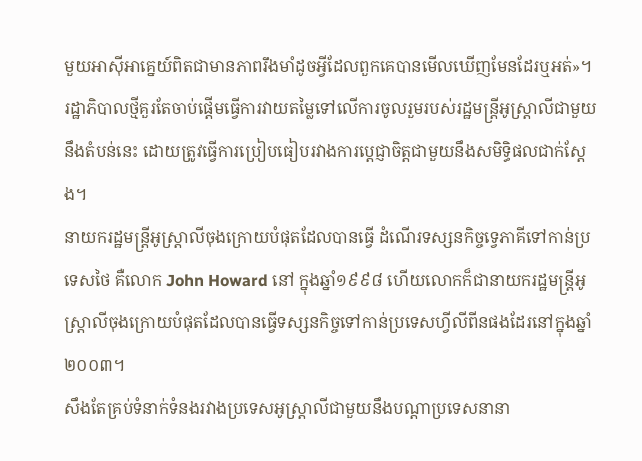មួយអាស៊ីអាគ្នេយ៍ពិតជាមានភាពរឹងមាំដូចអ្វីដែលពួកគេបានមើលឃើញមែនដែរឬអត់»។
រដ្ឋាភិបាលថ្មីគួរតែចាប់ផ្តើមធ្វើការវាយតម្លៃទៅលើការចូលរួមរបស់រដ្ឋមន្ត្រីអូស្ត្រាលីជាមួយនឹងតំបន់នេះ ដោយត្រូវធ្វើការប្រៀបធៀបរវាងការប្តេជ្ញាចិត្តជាមួយនឹងសមិទ្ធិផលជាក់ស្តែង។
នាយករដ្ឋមន្ត្រីអូស្ត្រាលីចុងក្រោយបំផុតដែលបានធ្វើ ដំណើរទស្សនកិច្ចទ្វេភាគីទៅកាន់ប្រទេសថៃ គឺលោក John Howard នៅ ក្នុងឆ្នាំ១៩៩៨ ហើយលោកក៏ជានាយករដ្ឋមន្ត្រីអូស្ត្រាលីចុងក្រោយបំផុតដែលបានធ្វើទស្សនកិច្ចទៅកាន់ប្រទេសហ្វីលីពីនផងដែរនៅក្នុងឆ្នាំ ២០០៣។
សឹងតែគ្រប់ទំនាក់ទំនងរវាងប្រទេសអូស្រ្តាលីជាមួយនឹងបណ្តាប្រទេសនានា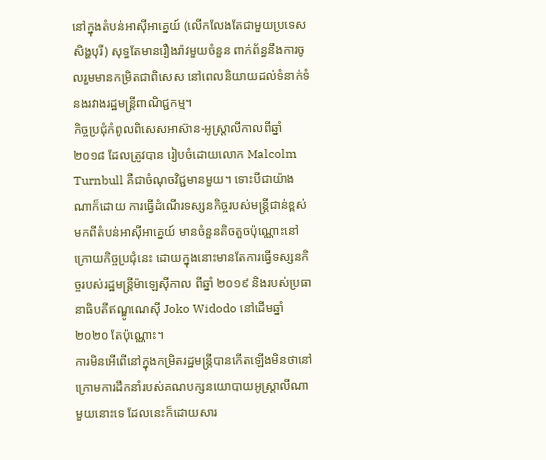នៅក្នុងតំបន់អាស៊ីអាគ្នេយ៍ (លើកលែងតែជាមួយប្រទេសសិង្ហបុរី) សុទ្ធតែមានរឿងរ៉ាវមួយចំនួន ពាក់ព័ន្ធនឹងការចូលរួមមានកម្រិតជាពិសេស នៅពេលនិយាយដល់ទំនាក់ទំនងរវាងរដ្ឋមន្ត្រីពាណិជ្ជកម្ម។
កិច្ចប្រជុំកំពូលពិសេសអាស៊ាន-អូស្ត្រាលីកាលពីឆ្នាំ ២០១៨ ដែលត្រូវបាន រៀបចំដោយលោក Malcolm Turnbull គឺជាចំណុចវិជ្ជមានមួយ។ ទោះបីជាយ៉ាងណាក៏ដោយ ការធ្វើដំណើរទស្សនកិច្ចរបស់មន្ត្រីជាន់ខ្ពស់មកពីតំបន់អាស៊ីអាគ្នេយ៍ មានចំនួនតិចតួចប៉ុណ្ណោះនៅក្រោយកិច្ចប្រជុំនេះ ដោយក្នុងនោះមានតែការធ្វើទស្សនកិច្ចរបស់រដ្ឋមន្ត្រីម៉ាឡេស៊ីកាល ពីឆ្នាំ ២០១៩ និងរបស់ប្រធានាធិបតីឥណ្ឌូណេស៊ី Joko Widodo នៅដើមឆ្នាំ ២០២០ តែប៉ុណ្ណោះ។
ការមិនអើពើនៅក្នុងកម្រិតរដ្ឋមន្ត្រីបានកើតឡើងមិនថានៅក្រោមការដឹកនាំរបស់គណបក្សនយោបាយអូស្រ្តាលីណាមួយនោះទេ ដែលនេះក៏ដោយសារ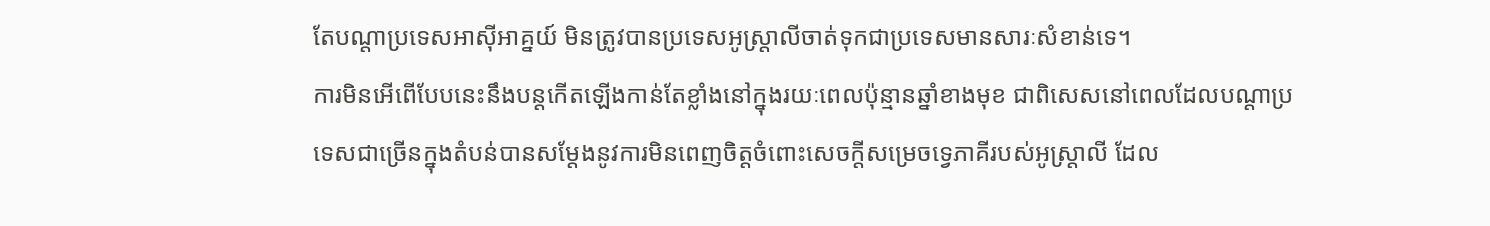តែបណ្តាប្រទេសអាស៊ីអាគ្នយ៍ មិនត្រូវបានប្រទេសអូស្រ្តាលីចាត់ទុកជាប្រទេសមានសារៈសំខាន់ទេ។
ការមិនអើពើបែបនេះនឹងបន្តកើតឡើងកាន់តែខ្លាំងនៅក្នុងរយៈពេលប៉ុន្មានឆ្នាំខាងមុខ ជាពិសេសនៅពេលដែលបណ្តាប្រទេសជាច្រើនក្នុងតំបន់បានសម្តែងនូវការមិនពេញចិត្តចំពោះសេចក្តីសម្រេចទ្វេភាគីរបស់អូស្ត្រាលី ដែល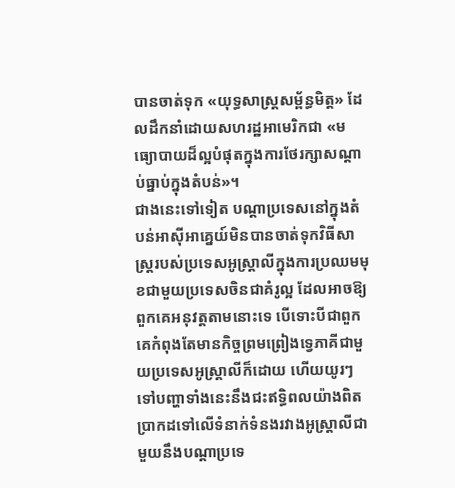បានចាត់ទុក «យុទ្ធសាស្ត្រសម្ព័ន្ធមិត្ត» ដែលដឹកនាំដោយសហរដ្ឋអាមេរិកជា «មធ្យោបាយដ៏ល្អបំផុតក្នុងការថែរក្សាសណ្តាប់ធ្នាប់ក្នុងតំបន់»។
ជាងនេះទៅទៀត បណ្តាប្រទេសនៅក្នុងតំបន់អាស៊ីអាគ្នេយ៍មិនបានចាត់ទុកវិធីសាស្រ្តរបស់ប្រទេសអូស្ត្រាលីក្នុងការប្រឈមមុខជាមួយប្រទេសចិនជាគំរូល្អ ដែលអាចឱ្យពួកគេអនុវត្តតាមនោះទេ បើទោះបីជាពួកគេកំពុងតែមានកិច្ចព្រមព្រៀងទ្វេភាគីជាមួយប្រទេសអូស្ត្រាលីក៏ដោយ ហើយយូរៗទៅបញ្ហាទាំងនេះនឹងជះឥទ្ធិពលយ៉ាងពិតប្រាកដទៅលើទំនាក់ទំនងរវាងអូស្ត្រាលីជាមួយនឹងបណ្តាប្រទេ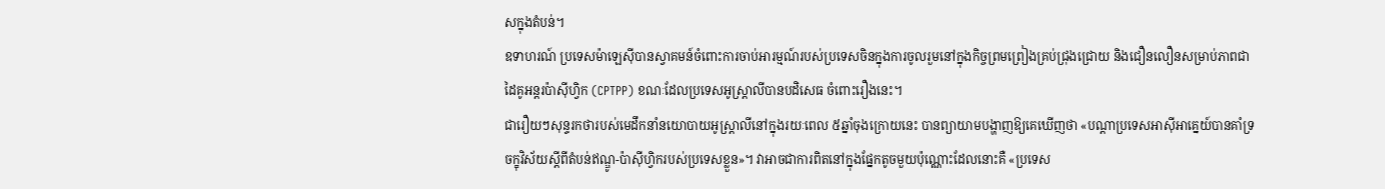សក្នុងតំបន់។
ឧទាហរណ៍ ប្រទេសម៉ាឡេស៊ីបានស្វាគមន៍ចំពោះការចាប់អារម្មណ៍របស់ប្រទេសចិនក្នុងការចូលរួមនៅក្នុងកិច្ចព្រមព្រៀងគ្រប់ជ្រុងជ្រោយ និងជឿនលឿនសម្រាប់ភាពជាដៃគូអន្តរប៉ាស៊ីហ្វិក (CPTPP) ខណៈដែលប្រទេសអូស្ត្រាលីបានបដិសេធ ចំពោះរឿងនេះ។
ជារឿយៗសុន្ទរកថារបស់មេដឹកនាំនយោបាយអូស្ត្រាលីនៅក្នុងរយៈពេល ៥ឆ្នាំចុងក្រោយនេះ បានព្យាយាមបង្ហាញឱ្យគេឃើញថា «បណ្តាប្រទេសអាស៊ីអាគ្នេយ៍បានគាំទ្រចក្ខុវិស័យស្តីពីតំបន់ឥណ្ឌូ-ប៉ាស៊ីហ្វិករបស់ប្រទេសខ្លួន»។ វាអាចជាការពិតនៅក្នុងផ្នែកតូចមួយប៉ុណ្ណោះដែលនោះគឺ «ប្រទេស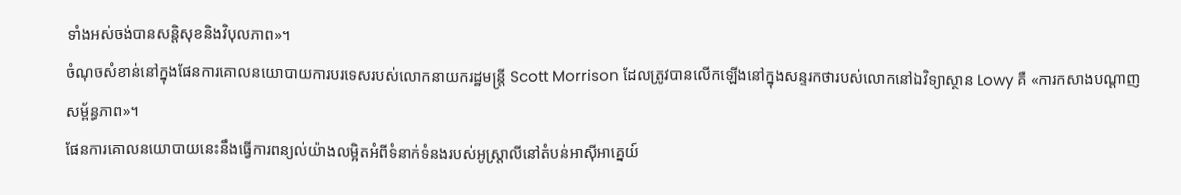ទាំងអស់ចង់បានសន្តិសុខនិងវិបុលភាព»។
ចំណុចសំខាន់នៅក្នុងផែនការគោលនយោបាយការបរទេសរបស់លោកនាយករដ្ឋមន្រ្តី Scott Morrison ដែលត្រូវបានលើកឡើងនៅក្នុងសន្ទរកថារបស់លោកនៅឯវិទ្យាស្ថាន Lowy គឺ «ការកសាងបណ្តាញសម្ព័ន្ធភាព»។
ផែនការគោលនយោបាយនេះនឹងធ្វើការពន្យល់យ៉ាងលម្អិតអំពីទំនាក់ទំនងរបស់អូស្ត្រាលីនៅតំបន់អាស៊ីអាគ្នេយ៍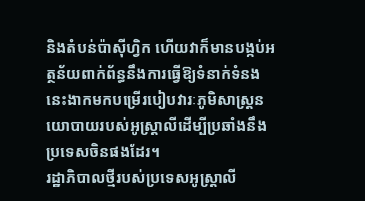និងតំបន់ប៉ាស៊ីហ្វិក ហើយវាក៏មានបង្កប់អត្ថន័យពាក់ព័ន្ធនឹងការធ្វើឱ្យទំនាក់ទំនងនេះងាកមកបម្រើរបៀបវារៈភូមិសាស្ត្រនយោបាយរបស់អូស្ត្រាលីដើម្បីប្រឆាំងនឹងប្រទេសចិនផងដែរ។
រដ្ឋាភិបាលថ្មីរបស់ប្រទេសអូស្ត្រាលី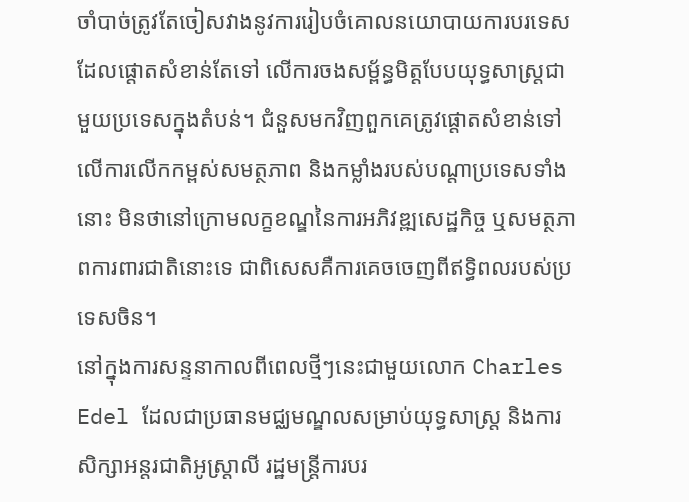ចាំបាច់ត្រូវតែចៀសវាងនូវការរៀបចំគោលនយោបាយការបរទេសដែលផ្តោតសំខាន់តែទៅ លើការចងសម្ព័ន្ធមិត្តបែបយុទ្ធសាស្ត្រជាមួយប្រទេសក្នុងតំបន់។ ជំនួសមកវិញពួកគេត្រូវផ្តោតសំខាន់ទៅលើការលើកកម្ពស់សមត្ថភាព និងកម្លាំងរបស់បណ្តាប្រទេសទាំងនោះ មិនថានៅក្រោមលក្ខខណ្ឌនៃការអភិវឌ្ឍសេដ្ឋកិច្ច ឬសមត្ថភាពការពារជាតិនោះទេ ជាពិសេសគឺការគេចចេញពីឥទ្ធិពលរបស់ប្រទេសចិន។
នៅក្នុងការសន្ទនាកាលពីពេលថ្មីៗនេះជាមួយលោក Charles Edel ដែលជាប្រធានមជ្ឈមណ្ឌលសម្រាប់យុទ្ធសាស្ត្រ និងការសិក្សាអន្តរជាតិអូស្ត្រាលី រដ្ឋមន្ត្រីការបរ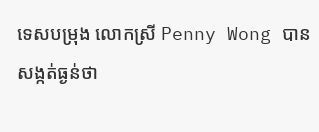ទេសបម្រុង លោកស្រី Penny Wong បានសង្កត់ធ្ងន់ថា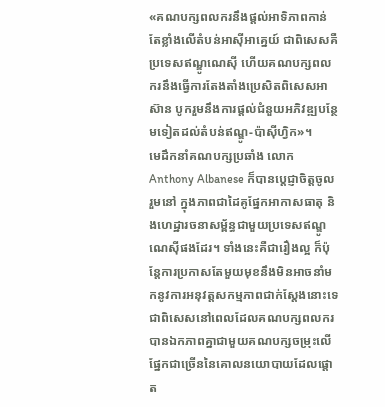«គណបក្សពលករនឹងផ្តល់អាទិភាពកាន់តែខ្លាំងលើតំបន់អាស៊ីអាគ្នេយ៍ ជាពិសេសគឺប្រទេសឥណ្ឌូណេស៊ី ហើយគណបក្សពលករនឹងធ្វើការតែងតាំងប្រេសិតពិសេសអាស៊ាន បូករួមនឹងការផ្តល់ជំនួយអភិវឌ្ឍបន្ថែមទៀតដល់តំបន់ឥណ្ឌូ-ប៉ាស៊ីហ្វិក»។
មេដឹកនាំគណបក្សប្រឆាំង លោក Anthony Albanese ក៏បានប្តេជ្ញាចិត្តចូលរួមនៅ ក្នុងភាពជាដៃគូផ្នែកអាកាសធាតុ និងហេដ្ឋារចនាសម្ព័ន្ធជាមួយប្រទេសឥណ្ឌូណេស៊ីផងដែរ។ ទាំងនេះគឺជារឿងល្អ ក៏ប៉ុន្តែការប្រកាសតែមួយមុខនឹងមិនអាចនាំមកនូវការអនុវត្តសកម្មភាពជាក់ស្តែងនោះទេ ជាពិសេសនៅពេលដែលគណបក្សពលករបានឯកភាពគ្នាជាមួយគណបក្សចម្រុះលើផ្នែកជាច្រើននៃគោលនយោបាយដែលផ្តោត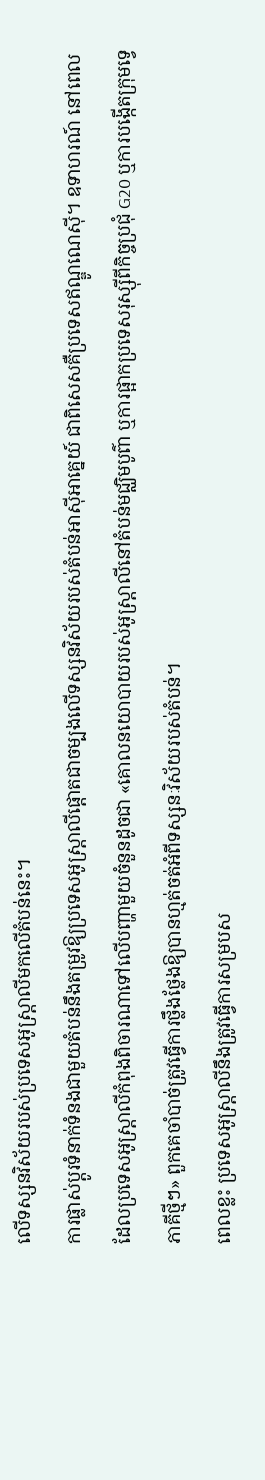លើទស្សនវិស័យរបស់ប្រទេសអូស្ត្រាលីមកលើតំបន់នេះ។
ការផ្លាស់ប្តូរទំនាក់ទំនងជាមួយតំបន់នឹងតម្រូវឱ្យប្រទេសអូស្ត្រាលីផ្តោតជាចម្បងលើទស្សនវិស័យរបស់តំបន់អាស៊ីអាគ្នេយ៍ ជាពិសេសគឺប្រទេសឥណ្ឌូណេស៊ី។ ឧទាហរណ៍ នៅពេលដែលប្រទេសអូស្ត្រាលីកំពុងពិចារណាទៅលើបញ្ហាមួយចំនួនដូចជា «គោលនយោបាយរបស់អូស្ត្រាលីនៅតំបន់មជ្ឈិមបូព៌ា ឬការផ្អាកប្រទេសរុស្ស៊ីពីកិច្ចប្រជុំ G20 ឬការបង្កើតក្រុមទ្វេភាគីថ្មីៗ» ពួកគេចាំបាច់ត្រូវធ្វើការថ្លឹងថ្លែងឱ្យបានហ្មត់ចត់អំពីទស្សនៈវិស័យរបស់តំបន់។
ពេលខ្លះ ប្រទេសអូស្ត្រាលីនឹងត្រូវធ្វើការសម្របស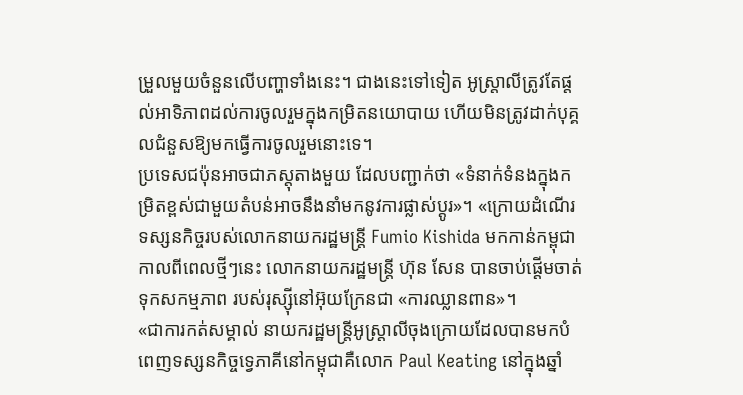ម្រួលមួយចំនួនលើបញ្ហាទាំងនេះ។ ជាងនេះទៅទៀត អូស្ត្រាលីត្រូវតែផ្តល់អាទិភាពដល់ការចូលរួមក្នុងកម្រិតនយោបាយ ហើយមិនត្រូវដាក់បុគ្គលជំនួសឱ្យមកធ្វើការចូលរួមនោះទេ។
ប្រទេសជប៉ុនអាចជាភស្តុតាងមួយ ដែលបញ្ជាក់ថា «ទំនាក់ទំនងក្នុងកម្រិតខ្ពស់ជាមួយតំបន់អាចនឹងនាំមកនូវការផ្លាស់ប្តូរ»។ «ក្រោយដំណើរទស្សនកិច្ចរបស់លោកនាយករដ្ឋមន្ត្រី Fumio Kishida មកកាន់កម្ពុជាកាលពីពេលថ្មីៗនេះ លោកនាយករដ្ឋមន្ត្រី ហ៊ុន សែន បានចាប់ផ្ដើមចាត់ទុកសកម្មភាព របស់រុស្ស៊ីនៅអ៊ុយក្រែនជា «ការឈ្លានពាន»។
«ជាការកត់សម្គាល់ នាយករដ្ឋមន្ត្រីអូស្ត្រាលីចុងក្រោយដែលបានមកបំពេញទស្សនកិច្ចទ្វេភាគីនៅកម្ពុជាគឺលោក Paul Keating នៅក្នុងឆ្នាំ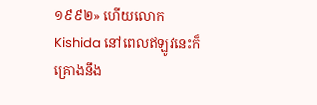១៩៩២» ហើយលោក Kishida នៅពេលឥឡូវនេះក៏គ្រោងនឹង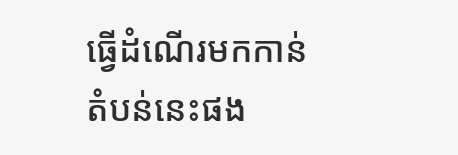ធ្វើដំណើរមកកាន់តំបន់នេះផង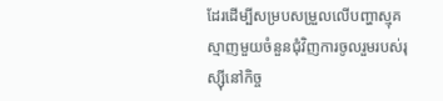ដែរដើម្បីសម្របសម្រួលលើបញ្ហាស្មុគស្មាញមួយចំនួនជុំវិញការចូលរួមរបស់រុស្ស៊ីនៅកិច្ច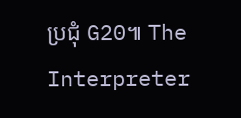ប្រជុំ G20៕ The Interpreter